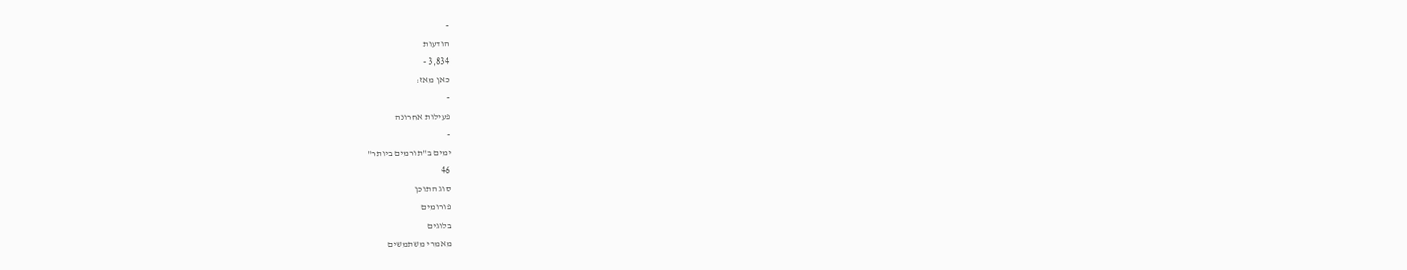-
הודעות
3,834 -
כאן מאז:
-
פעילות אחרונה
-
ימים ב"תורמים ביותר"
46
סוג התוכן
פורומים
בלוגים
מאמרי משתמשים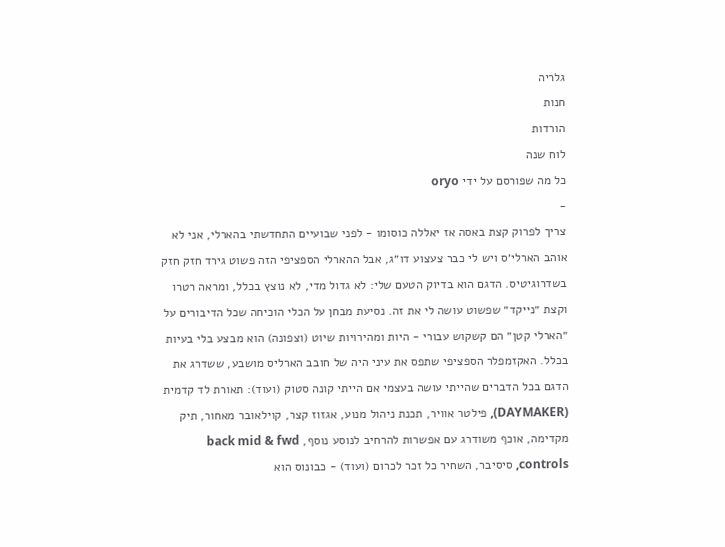גלריה
חנות
הורדות
לוח שנה
כל מה שפורסם על ידי oryo
-
צריך לפרוק קצת באסה אז יאללה כוסומו - לפני שבועיים התחדשתי בהארלי, אני לא אוהב הארלי׳ס ויש לי כבר צעצוע דו״ג, אבל ההארלי הספציפי הזה פשוט גירד חזק חזק בשדרוגיטיס. הדגם הוא בדיוק הטעם שלי: לא גדול מדי, לא נוצץ בכלל, ומראה רטרו וקצת ״נייקד״ שפשוט עושה לי את זה. נסיעת מבחן על הכלי הוכיחה שכל הדיבורים על ״הארלי קטן״ הם קשקוש עבורי - היות ומהירויות שיוט (וצפונה) הוא מבצע בלי בעיות בכלל. האקזמפלר הספציפי שתפס את עיני היה של חובב הארליס מושבע, ששדרג את הדגם בכל הדברים שהייתי עושה בעצמי אם הייתי קונה סטוק (ועוד): תאורת לד קדמית (DAYMAKER), פילטר אוויר, תכנת ניהול מנוע, אגזוז קצר, קוילאובר מאחור, תיק מקדימה, אוכף משודרג עם אפשרות להרחיב לנוסע נוסף, back mid & fwd controls, סיסיבר, השחיר כל זכר לכרום (ועוד) - כבונוס הוא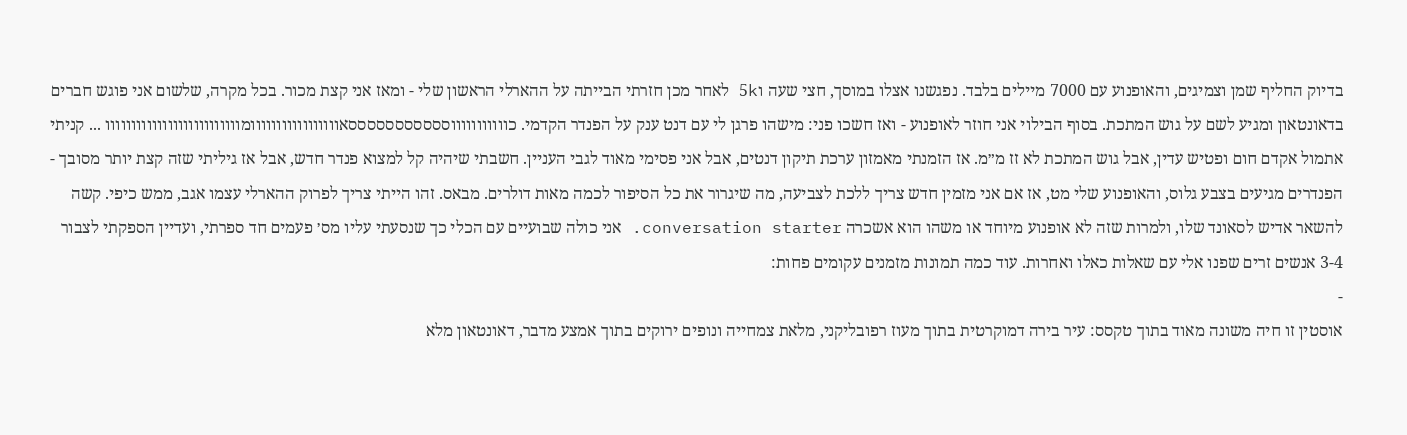בדיוק החליף שמן וצמיגים, והאופנוע עם 7000 מיילים בלבד. נפגשנו אצלו במוסך, חצי שעה ו5k לאחר מכן חזרתי הבייתה על ההארלי הראשון שלי - ומאז אני קצת מכור. בכל מקרה, שלשום אני פוגש חברים בדאונטאון ומגיע לשם על גוש המתכת. בסוף הבילוי אני חוזר לאופנוע - ואז חשכו פני: מישהו פרגן לי עם דנט ענק על הפנדר הקדמי. כוווווווווווסססססססססססאווווווווווווווווומוווווווווווווווווווווווווו ... קניתי אתמול אקדם חום ופטיש עדין, אבל גוש המתכת לא זז מ״מ. אז הזמנתי מאמזון ערכת תיקון דנטים, אבל אני פסימי מאוד לגבי העניין. חשבתי שיהיה קל למצוא פנדר חדש, אבל אז גיליתי שזה קצת יותר מסובך - הפנדרים מגיעים בצבע גלוס, והאופנוע שלי מט, אז אם אני מזמין חדש צריך ללכת לצביעה, מה שיגרור את כל הסיפור לכמה מאות דולרים. מבאס. זהו הייתי צריך לפרוק ההארלי עצמו אגב, ממש כיפי. קשה להשאר אדיש לסאונד שלו, ולמרות שזה לא אופנוע מיוחד או משהו הוא אשכרה conversation starter. אני כולה שבועיים עם הכלי כך שנסעתי עליו מס׳ פעמים חד ספרתי, ועדיין הספקתי לצבור 3-4 אנשים זרים שפנו אלי עם שאלות כאלו ואחרות. עוד כמה תמונות מזמנים עקומים פחות:
-
אוסטין זו חיה משונה מאוד בתוך טקסס: עיר בירה דמוקרטית בתוך מעוז רפובליקני, מלאת צמחייה ונופים ירוקים בתוך אמצע מדבר, דאונטאון מלא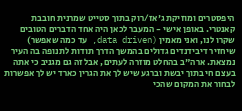היפסטרים ומוזיקת ג'אז/רוק בתוך סטייט שמרנית חובבת קאנטרי. באופן אישי - המעבר לכאן היה אחד הדברים הטובים שקרו לנו, ואני מאמין (data driven, עד כמה שאפשר) שיחזיר דיבידנדים גדולים בהמשך הדרך תודות לתנופה בה העיר נמצאת. ארה"ב בהחלט מוזרה לעתים, אבל זה גם מגניב כי אתה בעצם חי בתוך יבשת וברגע שיש לך את הגרין כארד יש לך אפשרות לבחור את המקום שהכי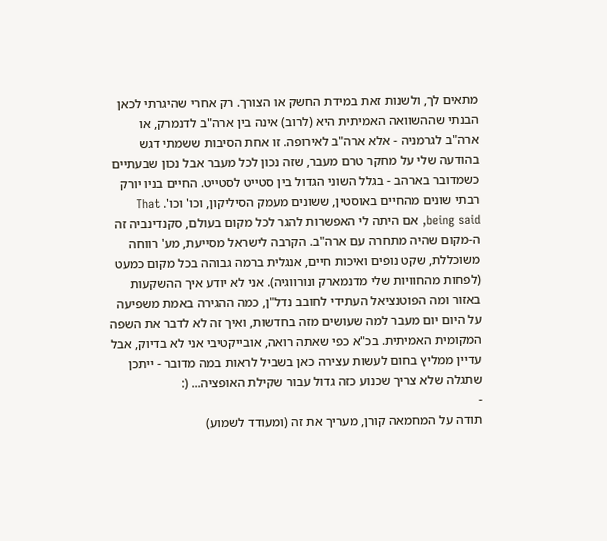מתאים לך, ולשנות זאת במידת החשק או הצורך. רק אחרי שהיגרתי לכאן הבנתי שההשוואה האמיתית היא (לרוב) אינה בין ארה"ב לדנמרק, או ארה"ב לגרמניה - אלא ארה"ב לאירופה. זו אחת הסיבות ששמתי דגש בהודעה שלי על מחקר טרם מעבר, שזה נכון לכל מעבר אבל נכון שבעתיים כשמדובר בארהב - בגלל השוני הגדול בין סטייט לסטייט. החיים בניו יורק רבתי שונים מהחיים באוסטין, ששונים מעמק הסיליקון, וכו' וכו'. That being said, אם היתה לי האפשרות להגר לכל מקום בעולם, סקנדינביה זה ה-מקום שהיה מתחרה עם ארה"ב. הקרבה לישראל מסייעת, מע' רווחה משוכללת, שקט נופים ואיכות חיים, אנגלית ברמה גבוהה בכל מקום כמעט (לפחות מהחוויות שלי מדנמארק ונורווגיה). אני לא יודע איך ההשקעות באזור ומה הפוטנציאל העתידי לחובב נדל"ן, כמה ההגירה באמת משפיעה על היום יום מעבר למה שעושים מזה בחדשות, ואיך זה לא לדבר את השפה המקומית האמיתית. בכ"א כפי שאתה רואה, אובייקטיבי אני לא בדיוק, אבל עדיין ממליץ בחום לעשות עצירה כאן בשביל לראות במה מדובר - ייתכן שתגלה שלא צריך שכנוע כזה גדול עבור שקילת האופציה... (:
-
תודה על המחמאה קורן, מעריך את זה (ומעודד לשמוע)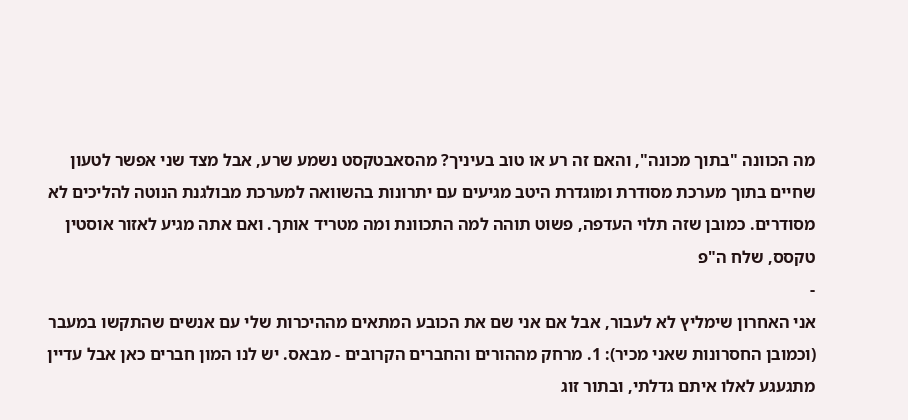מה הכוונה "בתוך מכונה", והאם זה רע או טוב בעיניך? מהסאבטקסט נשמע שרע, אבל מצד שני אפשר לטעון שחיים בתוך מערכת מסודרת ומוגדרת היטב מגיעים עם יתרונות בהשוואה למערכת מבולגנת הנוטה להליכים לא מסודרים. כמובן שזה תלוי העדפה, פשוט תוהה למה התכוונת ומה מטריד אותך. ואם אתה מגיע לאזור אוסטין טקסס, שלח ה"פ
-
אני האחרון שימליץ לא לעבור, אבל אם אני שם את הכובע המתאים מההיכרות שלי עם אנשים שהתקשו במעבר (וכמובן החסרונות שאני מכיר): 1. מרחק מההורים והחברים הקרובים - מבאס. יש לנו המון חברים כאן אבל עדיין מתגעגע לאלו איתם גדלתי, ובתור זוג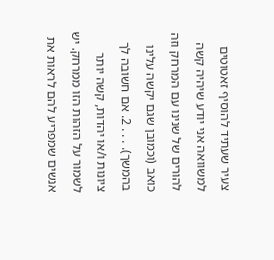צעיר שעתיד להוסיף זאטוטים למשוואה אני יודע שיהיה קשה להורים של שנינו עם המרחק וזה כואב (וכמובן שגם יקשה עלינו בהמשך). . . . 2. אם חשובה לך ציונות ו/או יהדות, קשה יותר לשמור על הזהות הזו ממרחק. יש אנשים שמפריע להם לראות את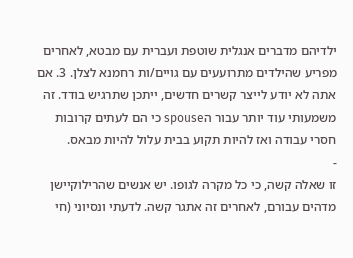ילדיהם מדברים אנגלית שוטפת ועברית עם מבטא, לאחרים מפריע שהילדים מתרועעים עם גויים/ות רחמנא לצלן. 3. אם אתה לא יודע לייצר קשרים חדשים, ייתכן שתרגיש בודד. זה משמעותי עוד יותר עבור הspouse כי הם לעתים קרובות חסרי עבודה ואז להיות תקוע בבית עלול להיות מבאס.
-
זו שאלה קשה, כי כל מקרה לגופו. יש אנשים שהרילוקיישן מדהים עבורם, לאחרים זה אתגר קשה. לדעתי ונסיוני (חי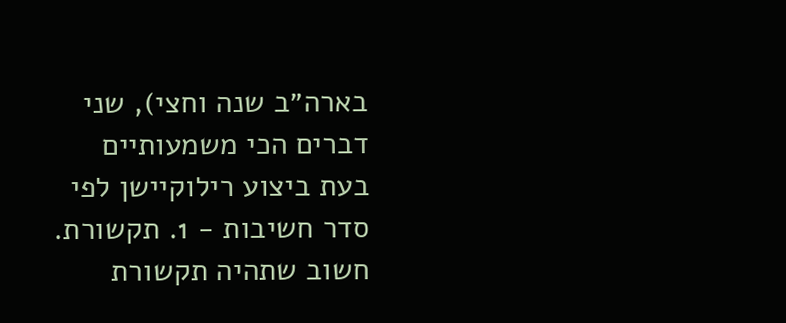בארה״ב שנה וחצי), שני דברים הכי משמעותיים בעת ביצוע רילוקיישן לפי סדר חשיבות - 1. תקשורת. חשוב שתהיה תקשורת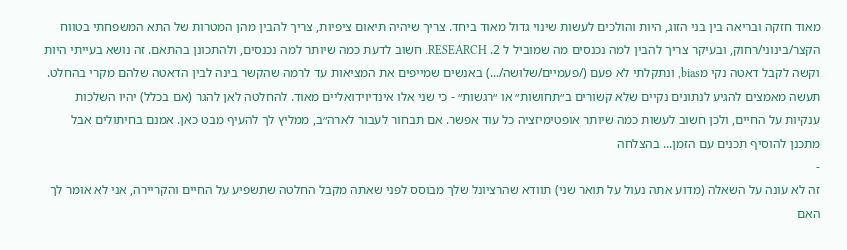מאוד חזקה ובריאה בין בני הזוג, היות והולכים לעשות שינוי גדול מאוד ביחד. צריך שיהיה תיאום ציפיות, צריך להבין מהן המטרות של התא המשפחתי בטווח הקצר/בינוני/רחוק, ובעיקר צריך להבין למה נכנסים מה שמוביל ל 2. RESEARCH. חשוב לדעת כמה שיותר למה נכנסים, ולהתכונן בהתאם. זה נושא בעייתי היות וקשה לקבל דאטה נקי מbias, ונתקלתי לא פעם (/פעמיים/שלושה/...) באנשים שמייפים את המציאות עד לרמה שהקשר בינה לבין הדאטה שלהם מקרי בהחלט. תעשה מאמצים להגיע לנתונים נקיים שלא קשורים ב״תחושות״ או ״רגשות״ - כי שני אלו אינדיוידואליים מאוד. להחלטה לאן להגר (אם בכלל) יהיו השלכות ענקיות על החיים, ולכן חשוב לעשות כמה שיותר אופטימיזציה כל עוד אפשר. אם תבחור לעבור לארה״ב, ממליץ לך להעיף מבט כאן. אמנם בחיתולים אבל מתכנן להוסיף תכנים עם הזמן... בהצלחה
-
זה לא עונה על השאלה (מדוע אתה נעול על תואר שני) תוודא שהרציונל שלך מבוסס לפני שאתה מקבל החלטה שתשפיע על החיים והקריירה, אני לא אומר לך האם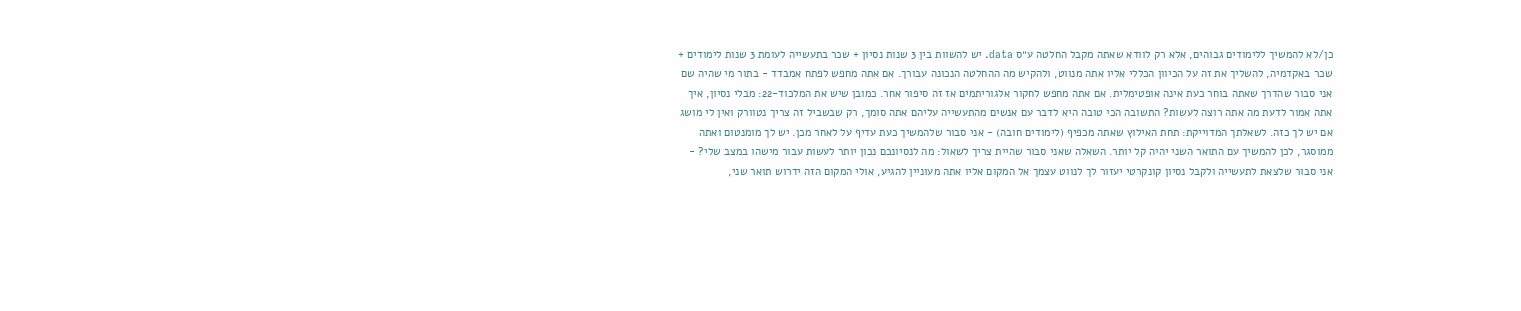כן/לא להמשיך ללימודים גבוהים, אלא רק לוודא שאתה מקבל החלטה ע״ס data. יש להשוות בין 3 שנות נסיון + שכר בתעשייה לעומת 3 שנות לימודים + שכר באקדמיה, להשליך את זה על הכיוון הכללי אליו אתה מנווט, ולהקיש מה ההחלטה הנכונה עבורך. אם אתה מחפש לפתח אמבדד - בתור מי שהיה שם אני סבור שהדרך שאתה בוחר כעת אינה אופטימלית. אם אתה מחפש לחקור אלגוריתמים אז זה סיפור אחר. כמובן שיש את המלכוד-22: מבלי נסיון, איך אתה אמור לדעת מה אתה רוצה לעשות? התשובה הכי טובה היא לדבר עם אנשים מהתעשייה עליהם אתה סומך, רק שבשביל זה צריך נטוורק ואין לי מושג אם יש לך כזה. לשאלתך המדוייקת: תחת האילוץ שאתה מכפיף (לימודים חובה) - אני סבור שלהמשיך כעת עדיף על לאחר מכן. יש לך מומנטום ואתה ממוסגר, לכן להמשיך עם התואר השני יהיה קל יותר. השאלה שאני סבור שהיית צריך לשאול: מה לנסיונכם נכון יותר לעשות עבור מישהו במצב שלי? - אני סבור שלצאת לתעשייה ולקבל נסיון קונקרטי יעזור לך לנווט עצמך אל המקום אליו אתה מעוניין להגיע, אולי המקום הזה ידרוש תואר שני,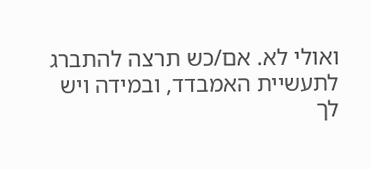ואולי לא. אם/כש תרצה להתברג לתעשיית האמבדד, ובמידה ויש לך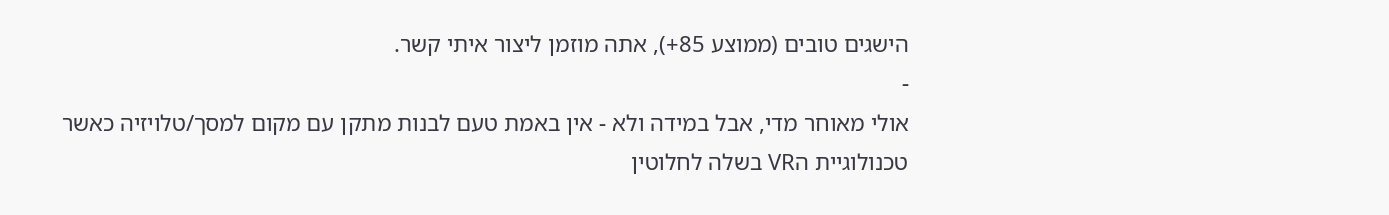הישגים טובים (ממוצע 85+), אתה מוזמן ליצור איתי קשר.
-
אולי מאוחר מדי, אבל במידה ולא - אין באמת טעם לבנות מתקן עם מקום למסך/טלויזיה כאשר טכנולוגיית הVR בשלה לחלוטין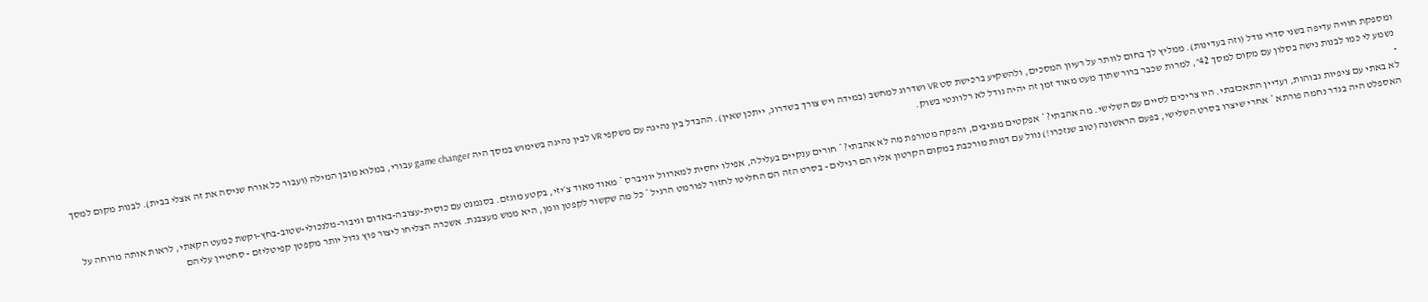ומספקת חוויה עדיפה בשני סדרי גודל (וזה בעדינות). ממליץ לך בחום לוותר על רעיון המסכים, ולהשקיע ברכישת סט VR ושדרוג למחשב (במידה ויש צורך בשדרוג, ייתכן שאין). ההבדל בין נהיגה עם משקפי VR לבין נהיגה בשימוש במסך היה game changer עבורי, במלוא מובן המילה (ועבור כל אורח שניסה את זה אצלי בבית). לבנות מקום למסך נשמע לי כמו לבנות נישה בסלון עם מקום למסך 42״, למרות שכבר ברור שתוך מעט מאוד זמן זה יהיה גודל לא רלוונטי בשוק.
-
לא באתי עם ציפיות גבוהות, ועדיין התאכזבתי. היו צריכים לסיים עם השלישי. מה אהבתי? * אפקטים מגניבים, והפקה מטורפת מה לא אהבתי? * חורים ענקיים בעלילה, אפילו יחסית למארוול יוניברס * מאוד מאוד צ׳יזי, בקטע מוגזם. בסגמנט עם כוסית-עצובה-באדום וגיבור-מלנכולי-שטוב-בחץ-וקשת כמעט הקאתי, לראות אותה מרוחה על האספלט היה בגדר נחמה פורתא * אחרי שיצרו בסרט השלישי, בפעם הראשונה (טוב שנזכרו!) נוול עם דמות מורכבת במקום הקרטון אליו הם רגילים - בסרט הזה הם החליטו לחזור לפורמט הרגיל * כל מה שקשור לקפטן וומן, היא ממש מעצבנת. אשכרה הצליחו ליצור פוץ גדול יותר מקפטן קפיטליזם - סחטיין עליהם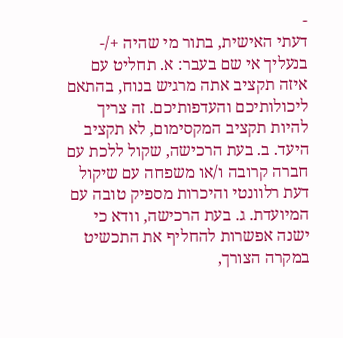-
דעתי האישית, בתור מי שהיה +/- בנעליך אי שם בעבר: א. תחליט עם איזה תקציב אתה מרגיש בנוח, בהתאם ליכולותיכם והעדפותיכם. זה צריך להיות תקציב המקסימום, לא תקציב היעד. ב. בעת הרכישה, שקול ללכת עם חברה קרובה ו/או משפחה עם שיקול דעת רלוונטי והיכרות מספיק טובה עם המיועדת. ג. בעת הרכישה, וודא כי ישנה אפשרות להחליף את התכשיט במקרה הצורך,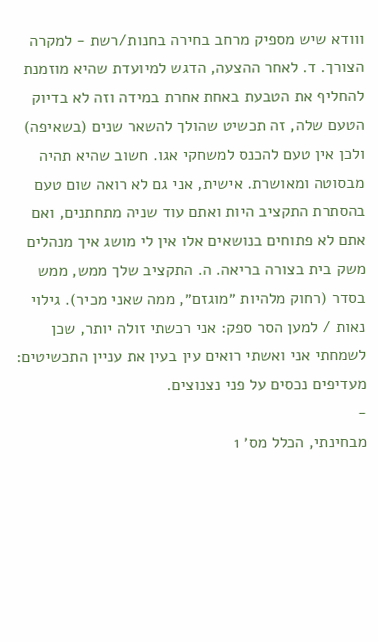ווודא שיש מספיק מרחב בחירה בחנות/רשת - למקרה הצורך. ד. לאחר ההצעה, הדגש למיועדת שהיא מוזמנת להחליף את הטבעת באחת אחרת במידה וזה לא בדיוק הטעם שלה, זה תכשיט שהולך להשאר שנים (בשאיפה) ולכן אין טעם להכנס למשחקי אגו. חשוב שהיא תהיה מבסוטה ומאושרת. אישית, אני גם לא רואה שום טעם בהסתרת התקציב היות ואתם עוד שניה מתחתנים, ואם אתם לא פתוחים בנושאים אלו אין לי מושג איך מנהלים משק בית בצורה בריאה. ה. התקציב שלך ממש, ממש בסדר (רחוק מלהיות ״מוגזם״, ממה שאני מכיר). גילוי נאות / למען הסר ספק: אני רכשתי זולה יותר, שכן לשמחתי אני ואשתי רואים עין בעין את עניין התכשיטים: מעדיפים נכסים על פני נצנוצים.
-
מבחינתי, הכלל מס׳ 1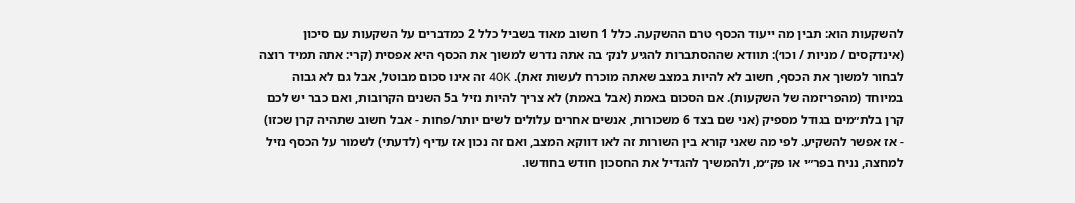להשקעות הוא: תבין מה ייעוד הכסף טרם ההשקעה. כלל 1 חשוב מאוד בשביל כלל 2 כמדברים על השקעות עם סיכון (אינדקסים / מניות / וכו׳): תוודא שההסתברות להגיע לנק׳ בה אתה נדרש למשוך את הכסף היא אפסית (קרי: אתה תמיד רוצה לבחור למשוך את הכסף, חשוב לא להיות במצב שאתה מוכרח לעשות זאת). 40K זה אינו סכום מבוטל, אבל גם לא גבוה במיוחד (מהפריזמה של השקעות). אם הסכום באמת (אבל באמת) לא צריך להיות נזיל ב5 השנים הקרובות, ואם כבר יש לכם קרן בלת״מים בגודל מספיק (אני שם בצד 6 משכורות, אנשים אחרים עלולים לשים יותר/פחות - אבל חשוב שתהיה קרן שכזו) - אז אפשר להשקיע. לפי מה שאני קורא בין השורות זה לאו דווקא המצב, ואם זה נכון אז עדיף (לדעתי) לשמור על הכסף נזיל למחצה, נניח בפר״י או פק״מ, ולהמשיך להגדיל את החסכון חודש בחודשו.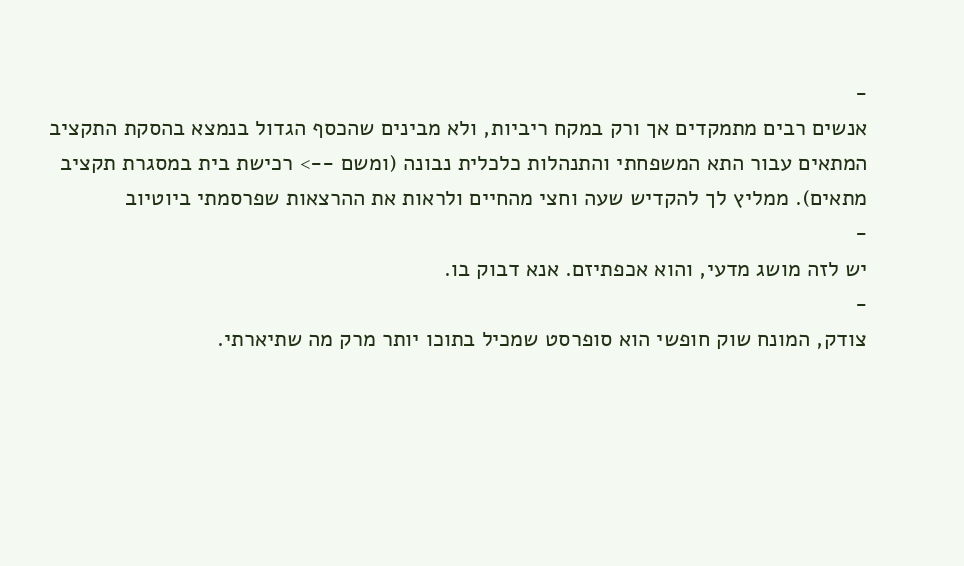-
אנשים רבים מתמקדים אך ורק במקח ריביות, ולא מבינים שהכסף הגדול בנמצא בהסקת התקציב המתאים עבור התא המשפחתי והתנהלות כלכלית נבונה (ומשם --> רכישת בית במסגרת תקציב מתאים). ממליץ לך להקדיש שעה וחצי מהחיים ולראות את ההרצאות שפרסמתי ביוטיוב
-
יש לזה מושג מדעי, והוא אכפתיזם. אנא דבוק בו.
-
צודק, המונח שוק חופשי הוא סופרסט שמכיל בתוכו יותר מרק מה שתיארתי.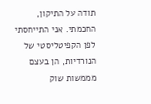תודה על התיקון, החכמתי. אני התייחסתי לפן הקפיטליסטי של הנורדיות, הן בעצם מממשות שוק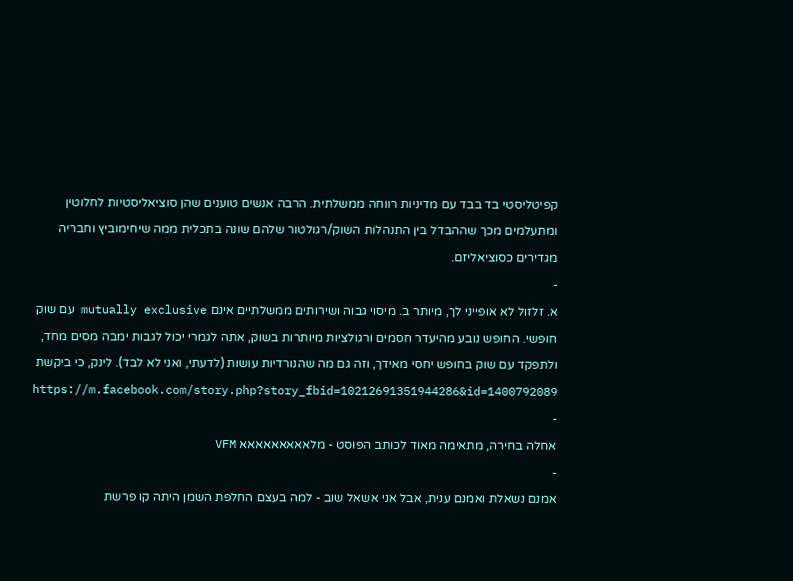קפיטליסטי בד בבד עם מדיניות רווחה ממשלתית. הרבה אנשים טוענים שהן סוציאליסטיות לחלוטין ומתעלמים מכך שההבדל בין התנהלות השוק/רגולטור שלהם שונה בתכלית ממה שיחימוביץ וחבריה מגדירים כסוציאליזם.
-
א. זלזול לא אופייני לך, מיותר ב. מיסוי גבוה ושירותים ממשלתיים אינם mutually exclusive עם שוק חופשי. החופש נובע מהיעדר חסמים ורגולציות מיותרות בשוק, אתה לגמרי יכול לגבות ימבה מסים מחד, ולתפקד עם שוק בחופש יחסי מאידך, וזה גם מה שהנורדיות עושות (לדעתי, ואני לא לבד). לינק, כי ביקשת https://m.facebook.com/story.php?story_fbid=10212691351944286&id=1400792089
-
אחלה בחירה, מתאימה מאוד לכותב הפוסט - מלאאאאאאאאא VFM
-
אמנם נשאלת ואמנם ענית, אבל אני אשאל שוב - למה בעצם החלפת השמן היתה קו פרשת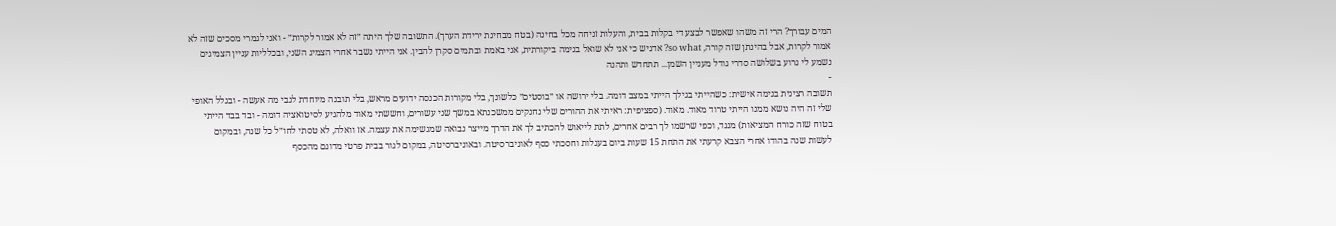המים עבורך? הרי זה משהו שאפשר לבצע די בקלות בבית, והעלות זניחה מכל בחינה (בטח מבחינת ירידת הערך). התשובה שלך היתה ״זה לא אמור לקרות״ - ואני לגמרי מסכים שזה לא אמור לקרות, אבל בהינתן שזה קורה, so what? אדגיש כי אני לא שואל בנימה ביקורתית, אני באמת ובתמים סקרן להבין. אני הייתי נשבר אחרי הצמיג השני, ובכלליות עניין הצמיגים נשמע לי גרוע בשלושה סדרי גודל מעניין השמן... תתחדש ותהנה
-
תשובה רצינית בנימה אישית: כשהייתי בגילך הייתי במצב דומה. בלי ירושה או ״בוסטים״ כלשונך, בלי מקורות הכנסה ידועים מראש, בלי תובנה מיוחדת לגבי מה אעשה - ובגלל האופי שלי זה היה נושא ממנו הייתי טרוד מאוד. מאוד. (ספציפית: ראיתי את ההורים שלי נחנקים ממשכנתא במשך שני עשורים, וחששתי מאוד מלהגיע לסיטואציה דומה - ובד בבד הייתי בטוח שזה כורח המציאות) מנגד, וכפי שרשמו לך רבים אחרים, לתת לייאוש להכתיב לך את הדרך מייצר נבואה שמגשימה את עצמה. אז וואלה, לא טסתי לחו״ל כל שנה, ובמקום לעשות שנה בהודו אחרי הצבא קרעתי את התחת 15 שעות ביום בעגלות וחסכתי כסף לאוניברסיטה. ובאוניברסיטה, במקום לגור בבית פרטי מדוגם מהכסף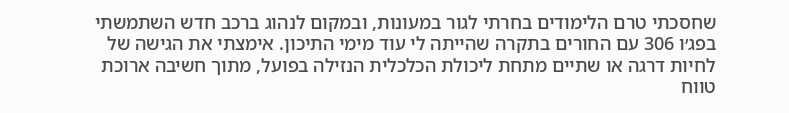שחסכתי טרם הלימודים בחרתי לגור במעונות, ובמקום לנהוג ברכב חדש השתמשתי בפג׳ו 306 עם החורים בתקרה שהייתה לי עוד מימי התיכון. אימצתי את הגישה של לחיות דרגה או שתיים מתחת ליכולת הכלכלית הנזילה בפועל, מתוך חשיבה ארוכת טווח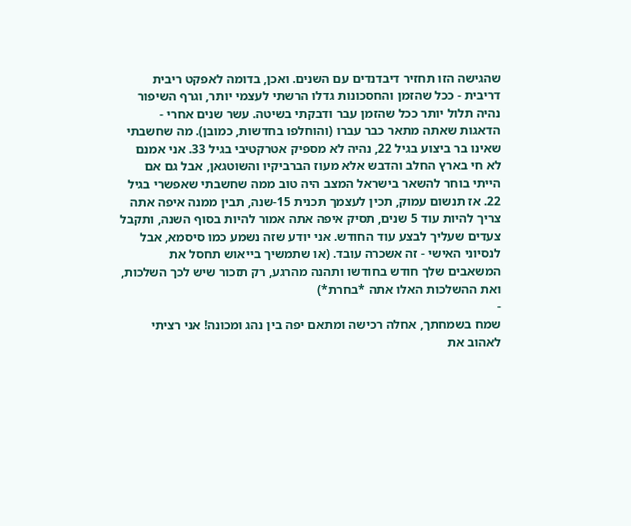שהגישה הזו תחזיר דיבדנדים עם השנים. ואכן, בדומה לאפקט ריבית דריבית - ככל שהזמן והחסכונות גדלו הרשתי לעצמי יותר, וגרף השיפור נהיה תלול יותר ככל שהזמן עבר ודבקתי בשיטה. עשר שנים אחרי - הדאגות שאתה מתאר כבר עברו (והוחלפו בחדשות, כמובן). מה שחשבתי שאינו בר ביצוע בגיל 22, נהיה לא מספיק אטרקטיבי בגיל 33. אני אמנם לא חי בארץ החלב והדבש אלא מעוז הברביקיו והשוטגאן, אבל גם אם הייתי בוחר להשאר בישראל המצב היה טוב ממה שחשבתי שאפשרי בגיל 22. אז תנשום עמוק, תכין לעצמך תכנית 15-שנה, תבין ממנה איפה אתה צריך להיות עוד 5 שנים, תסיק איפה אתה אמור להיות בסוף השנה, ותקבל צעדים שעליך לבצע עוד החודש. אני יודע שזה נשמע כמו סיסמא, אבל לנסיוני האישי - זה אשכרה עובד. (או שתמשיך בייאוש תחסל את המשאבים שלך חודש בחודשו ותהנה מהרגע, רק תזכור שיש לכך השלכות, ואת ההשלכות האלו אתה *בחרת*)
-
שמח בשמחתך, אחלה רכישה ומתאם יפה בין נהג ומכונה! אני רציתי לאהוב את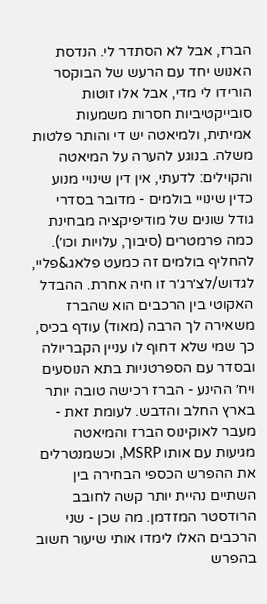הברז, אבל לא הסתדר לי. הנדסת האנוש יחד עם הרעש של הבוקסר הורידו לי מדי, אבל אלו זוטות סובייקטיביות חסרות משמעות אמיתית, ולמיאטה יש די והותר פלטות משלה. בנוגע להערה על המיאטה והקוילים: לדעתי, אין דין שינויי מנוע כדין שינויי בולמים - מדובר בסדרי גודל שונים של מודיפיקציה מבחינת כמה פרמטרים (סיבוך, עלויות וכו׳). להחליף בולמים זה כמעט פלאג&פליי, לגדוש/לצ׳רג׳ר זו חיה אחרת. ההבדל האקוטי בין הרכבים הוא שהברז משאירה לך הרבה (מאוד) עודף בכיס, כך שמי שלא דחוף לו עניין הקבריולה ובסדר עם הספרטניות בתא הנוסעים ויח׳ ההינע - הברז רכישה טובה יותר בארץ החלב והדבש. לעומת זאת - מעבר לאוקינוס הברז והמיאטה מגיעות עם אותו MSRP, וכשמנטרלים את ההפרש הכספי הבחירה בין השתיים נהיית יותר קשה לחובב הרודסטר המזדמן. מה שכן - שני הרכבים האלו לימדו אותי שיעור חשוב בהפרש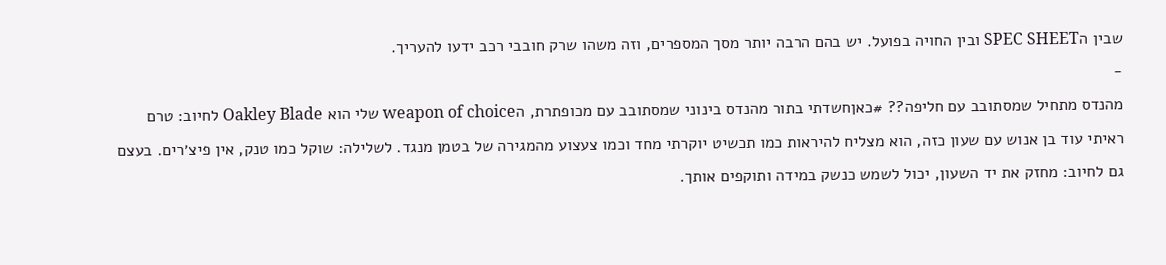שבין הSPEC SHEET ובין החויה בפועל. יש בהם הרבה יותר מסך המספרים, וזה משהו שרק חובבי רכב ידעו להעריך.
-
מהנדס מתחיל שמסתובב עם חליפה?? #כאןחשדתי בתור מהנדס בינוני שמסתובב עם מכופתרת, הweapon of choice שלי הוא Oakley Blade לחיוב: טרם ראיתי עוד בן אנוש עם שעון כזה, הוא מצליח להיראות כמו תכשיט יוקרתי מחד וכמו צעצוע מהמגירה של בטמן מנגד. לשלילה: שוקל כמו טנק, אין פיצ׳רים. בעצם גם לחיוב: מחזק את יד השעון, יכול לשמש כנשק במידה ותוקפים אותך.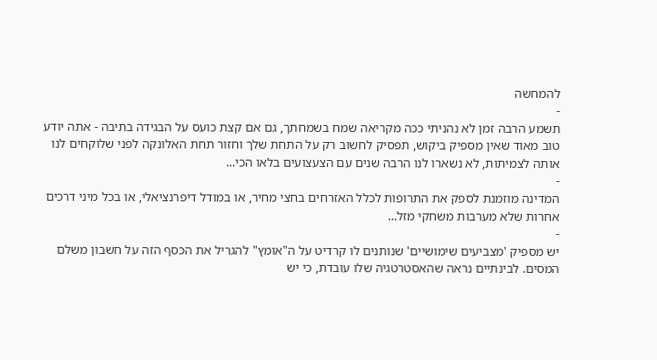להמחשה
-
תשמע הרבה זמן לא נהניתי ככה מקריאה שמח בשמחתך, גם אם קצת כועס על הבגידה בתיבה - אתה יודע טוב מאוד שאין מספיק ביקוש, תפסיק לחשוב רק על התחת שלך וחזור תחת האלונקה לפני שלוקחים לנו אותה לצמיתות, לא נשארו לנו הרבה שנים עם הצעצועים בלאו הכי...
-
המדינה מוזמנת לספק את התרופות לכלל האזרחים בחצי מחיר, או במודל דיפרנציאלי, או בכל מיני דרכים אחרות שלא מערבות משחקי מזל...
-
יש מספיק 'מצביעים שימושיים' שנותנים לו קרדיט על ה"אומץ" להגריל את הכסף הזה על חשבון משלם המסים. לבינתיים נראה שהאסטרטגיה שלו עובדת, כי יש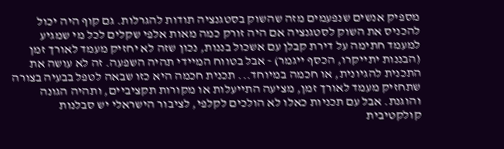מספיק אנשים שנפעמים מזה שהשוק בסטגנציה תודות להגרלות. גם קוף היה יכול להכניס את השוק לסטגנציה אם היה זורק כמה מאות אלפי שקלים לכל מי שמגיע למעמד חתימה על דירת קבלן עם אשכול בננות, נכון שזה לא יחזיק מעמד לאורך זמן (הבננות יתייקרו, הכסף ייגמר) - אבל בטווח המיידי תהיה השפעה. זה לא עושה את התכנית להגיונית, או חכמה במיוחד... תכנית חכמה היא כזו שבאה לטפל בבעיה בצורה שתחזיק מעמד לאורך זמן, מציעה התייעלות או מקורות תקציביים, ותהיה הגונה והוגנת. אבל עם תכניות כאלו לא הולכים לקלפי, לציבור הישראלי יש סבלנות קולקטיבית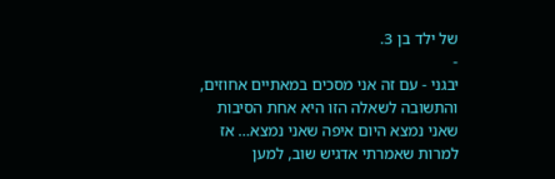של ילד בן 3.
-
יבגני - עם זה אני מסכים במאתיים אחוזים, והתשובה לשאלה הזו היא אחת הסיבות שאני נמצא היום איפה שאני נמצא... אז למרות שאמרתי אדגיש שוב, למען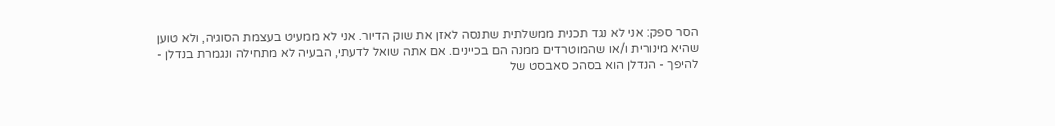הסר ספק: אני לא נגד תכנית ממשלתית שתנסה לאזן את שוק הדיור. אני לא ממעיט בעצמת הסוגיה, ולא טוען שהיא מינורית ו/או שהמוטרדים ממנה הם בכיינים. אם אתה שואל לדעתי, הבעיה לא מתחילה ונגמרת בנדלן - להיפך - הנדלן הוא בסהכ סאבסט של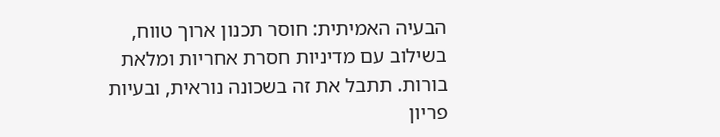הבעיה האמיתית: חוסר תכנון ארוך טווח, בשילוב עם מדיניות חסרת אחריות ומלאת בורות. תתבל את זה בשכונה נוראית, ובעיות פריון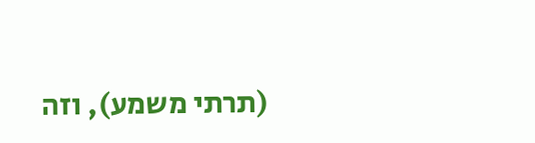(תרתי משמע), וזה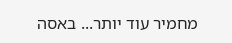מחמיר עוד יותר... באסה